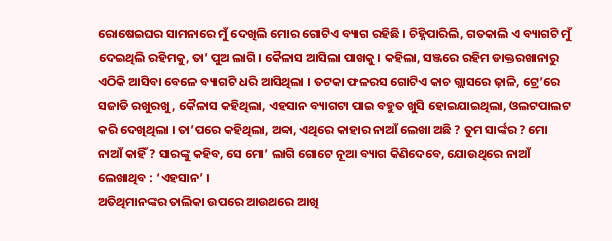ରୋଷେଇଘର ସାମନାରେ ମୁଁ ଦେଖିଲି ମୋର ଗୋଟିଏ ବ୍ୟାଗ ରହିଛି । ଚିହ୍ନିପାରିଲି, ଗତକାଲି ଏ ବ୍ୟାଗଟି ମୁଁ ଦେଇଥିଲି ରହିମକୁ, ତା’ ପୁଅ ଲାଗି । କୈଳାସ ଆସିଲା ପାଖକୁ । କହିଲା, ସଞ୍ଜରେ ରହିମ ଡାକ୍ତରଖାନାରୁ ଏଠିକି ଆସିବା ବେଳେ ବ୍ୟାଗଟି ଧରି ଆସିଥିଲା । ତଟକା ଫଳରସ ଗୋଟିଏ କାଚ ଗ୍ଲାସରେ ଢ଼ାଳି, ଟ୍ରେ’ରେ ସଜାଡି ରଖୁରଖୁ, କୈଳାସ କହିଥିଲା, ଏହସାନ ବ୍ୟାଗଟା ପାଇ ବହୁତ ଖୁସି ହୋଇଯାଇଥିଲା, ଓଲଟପାଲଟ କରି ଦେଖିଥିଲା । ତା’ପରେ କହିଥିଲା, ଅବ୍ବା, ଏଥିରେ କାହାର ନାଆଁ ଲେଖା ଅଛି ? ତୁମ ସାର୍ଙ୍କର ? ମୋ ନାଆଁ କାହିଁ ? ସାରଙ୍କୁ କହିବ, ସେ ମୋ’ ଲାଗି ଗୋଟେ ନୂଆ ବ୍ୟାଗ କିଣିଦେବେ, ଯୋଉଥିରେ ନାଆଁ ଲେଖାଥିବ : ‘ଏହସାନ’ ।
ଅତିଥିମାନଙ୍କର ତାଲିକା ଉପରେ ଆଉଥରେ ଆଖି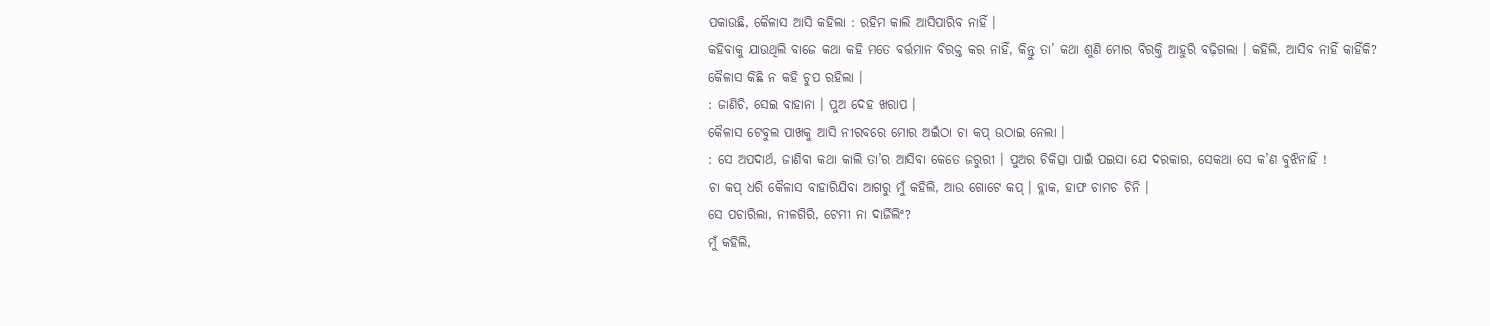ପକାଉଛି, କୈଳାସ ଆସି କହିଲା : ରହିମ କାଲି ଆସିପାରିବ ନାହିଁ ।
କହିବାକୁ ଯାଉଥିଲି ବାଜେ କଥା କହି ମତେ ବର୍ତ୍ତମାନ ବିରକ୍ତ କର ନାହିଁ, କିନ୍ତୁ ତା’ କଥା ଶୁଣି ମୋର ବିରକ୍ତି ଆହୁରି ବଢ଼ିଗଲା । କହିଲି, ଆସିବ ନାହିଁ କାହିଁକି?
କୈଳାସ କିଛି ନ କହି ଚୁପ ରହିଲା ।
: ଜାଣିଚି, ସେଇ ବାହାନା । ପୁଅ ଦେହ ଖରାପ ।
କୈଳାସ ଟେବୁଲ ପାଖକୁ ଆସି ନୀରବରେ ମୋର ଅଇଁଠା ଚା କପ୍ ଉଠାଇ ନେଲା ।
: ସେ ଅପଦାର୍ଥ, ଜାଣିବା କଥା କାଲି ତା’ର ଆସିବା କେତେ ଜରୁରୀ । ପୁଅର ଚିକିତ୍ସା ପାଇଁ ପଇସା ଯେ ଦରକାର, ସେକଥା ସେ କ’ଣ ବୁଝିନାହିଁ !
ଚା କପ୍ ଧରି କୈଳାସ ବାହାରିଯିବା ଆଗରୁ ମୁଁ କହିଲି, ଆଉ ଗୋଟେ କପ୍ । ବ୍ଲାକ, ହାଫ ଚାମଚ ଚିନି ।
ସେ ପଚାରିଲା, ନୀଳଗିରି, ଟେମୀ ନା ଦାର୍ଜିଲିଂ?
ମୁଁ କହିଲି,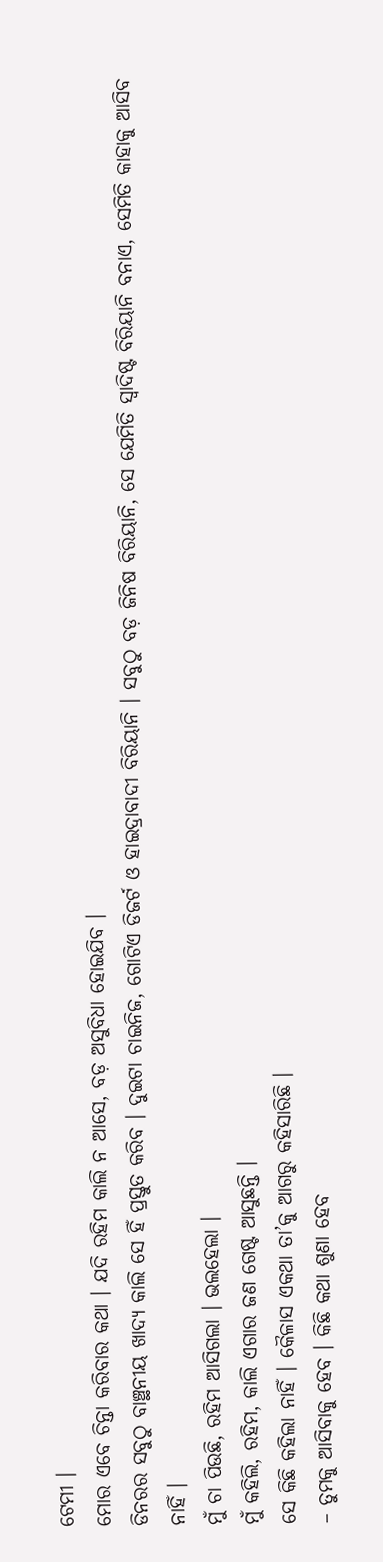ଟେମୀ ।
ମୋର ଏବେ ଚିନ୍ତା କରିବାର କଥା । ଯଦି ରହିମ କାଲି ନ ଆସେ, ବଡ଼ ଅସୁବିଧା ହୋଇଯିବ ।
ଡିନରର ସବୁଠୁ ବାଞ୍ଛନୀୟ ଖାଦ୍ୟ କାଲି ସେ ହିଁ ପ୍ରସ୍ତୁତ କରିବ । ଦୁଇଟା ଚାଇନିଜ, ଗୋଟିଏ ଡିଜର୍ଟ ଓ ହାଇଦ୍ରାବାଦୀ ବିରିୟାନି । ସବୁଠୁ ବଡ଼ ଜିନିଷ ବିରିୟାନି, ସେ ଯେମିତି ସ୍ୱାଦିଷ୍ଟ ବିରିୟାନି ବନାଏ, ସେମିତି କାହାକୁ ଆସିବ ନାହିଁ ।
ମୁଁ ଚା ପିଉଛି, ରହିମ ଆସିଗଲା । ଭଲହେଲା ।
ମୁଁ କହିଲି, ରହିମ, କାଲି ଏଗାର ଜଣ ଗେଷ୍ଟ ଆସୁଛନ୍ତି ।
ସେ କିଛି କହିଲା ନାହିଁ । କୈଳାସ ଏକଥା ତା’କୁ ଆଗରୁ କହିସାରିଛି ।
– ତୁମକୁ ଆସିବାକୁ ହେବ । କିଛି କଥା ଶୁଣା ହେବ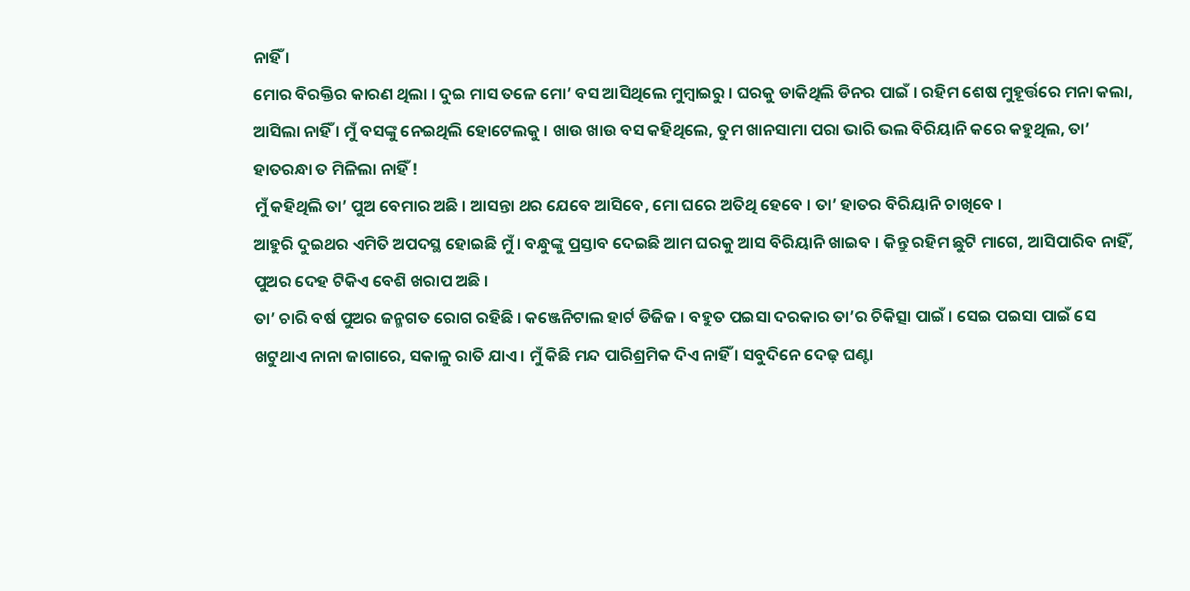ନାହିଁ ।
ମୋର ବିରକ୍ତିର କାରଣ ଥିଲା । ଦୁଇ ମାସ ତଳେ ମୋ’ ବସ ଆସିଥିଲେ ମୁମ୍ବାଇରୁ । ଘରକୁ ଡାକିଥିଲି ଡିନର ପାଇଁ । ରହିମ ଶେଷ ମୁହୂର୍ତ୍ତରେ ମନା କଲା, ଆସିଲା ନାହିଁ । ମୁଁ ବସଙ୍କୁ ନେଇଥିଲି ହୋଟେଲକୁ । ଖାଉ ଖାଉ ବସ କହିଥିଲେ, ତୁମ ଖାନସାମା ପରା ଭାରି ଭଲ ବିରିୟାନି କରେ କହୁଥିଲ, ତା’ ହାତରନ୍ଧା ତ ମିଳିଲା ନାହିଁ !
ମୁଁ କହିଥିଲି ତା’ ପୁଅ ବେମାର ଅଛି । ଆସନ୍ତା ଥର ଯେବେ ଆସିବେ, ମୋ ଘରେ ଅତିଥି ହେବେ । ତା’ ହାତର ବିରିୟାନି ଚାଖିବେ ।
ଆହୁରି ଦୁଇଥର ଏମିତି ଅପଦସ୍ଥ ହୋଇଛି ମୁଁ । ବନ୍ଧୁଙ୍କୁ ପ୍ରସ୍ତାବ ଦେଇଛି ଆମ ଘରକୁ ଆସ ବିରିୟାନି ଖାଇବ । କିନ୍ତୁ ରହିମ ଛୁଟି ମାଗେ, ଆସିପାରିବ ନାହିଁ, ପୁଅର ଦେହ ଟିକିଏ ବେଶି ଖରାପ ଅଛି ।
ତା’ ଚାରି ବର୍ଷ ପୁଅର ଜନ୍ମଗତ ରୋଗ ରହିଛି । କଞ୍ଜେନିଟାଲ ହାର୍ଟ ଡିଜିଜ । ବହୁତ ପଇସା ଦରକାର ତା’ର ଚିକିତ୍ସା ପାଇଁ । ସେଇ ପଇସା ପାଇଁ ସେ ଖଟୁଥାଏ ନାନା ଜାଗାରେ, ସକାଳୁ ରାତି ଯାଏ । ମୁଁ କିଛି ମନ୍ଦ ପାରିଶ୍ରମିକ ଦିଏ ନାହିଁ । ସବୁଦିନେ ଦେଢ଼ ଘଣ୍ଟା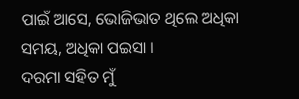ପାଇଁ ଆସେ, ଭୋଜିଭାତ ଥିଲେ ଅଧିକା ସମୟ, ଅଧିକା ପଇସା ।
ଦରମା ସହିତ ମୁଁ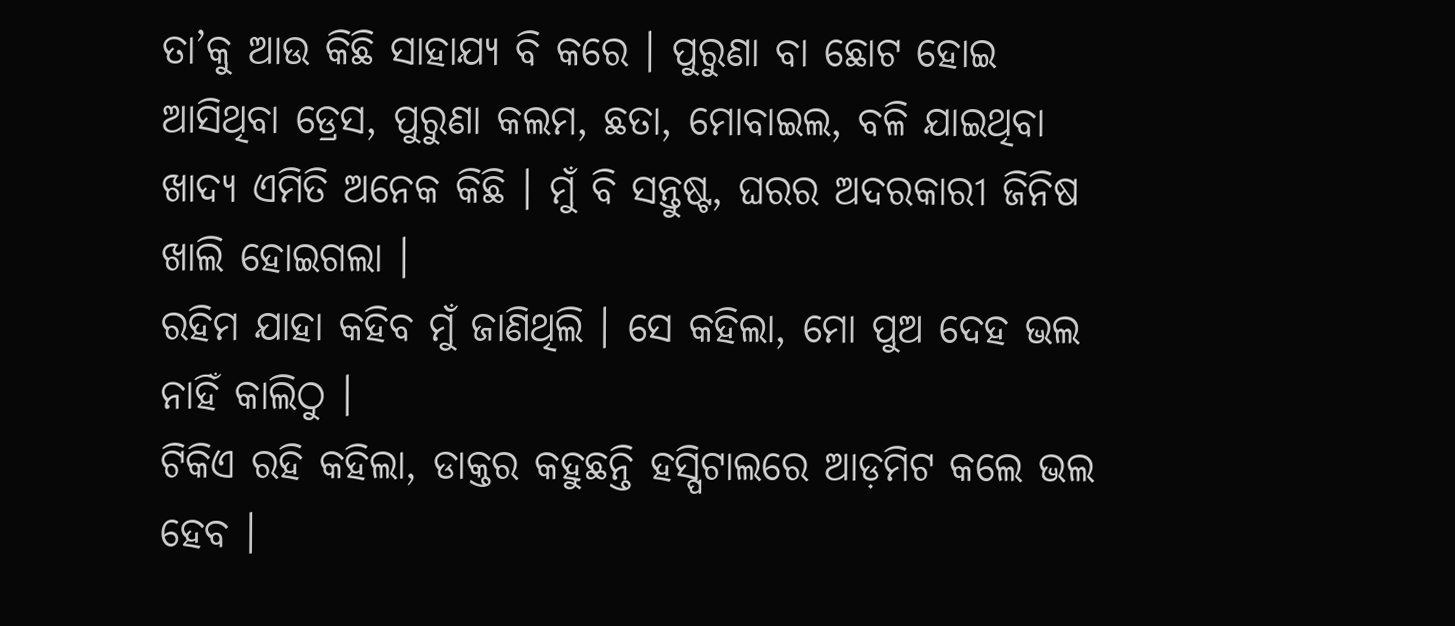ତା’କୁ ଆଉ କିଛି ସାହାଯ୍ୟ ବି କରେ । ପୁରୁଣା ବା ଛୋଟ ହୋଇ ଆସିଥିବା ଡ୍ରେସ, ପୁରୁଣା କଲମ, ଛତା, ମୋବାଇଲ, ବଳି ଯାଇଥିବା ଖାଦ୍ୟ ଏମିତି ଅନେକ କିଛି । ମୁଁ ବି ସନ୍ତୁଷ୍ଟ, ଘରର ଅଦରକାରୀ ଜିନିଷ ଖାଲି ହୋଇଗଲା ।
ରହିମ ଯାହା କହିବ ମୁଁ ଜାଣିଥିଲି । ସେ କହିଲା, ମୋ ପୁଅ ଦେହ ଭଲ ନାହିଁ କାଲିଠୁ ।
ଟିକିଏ ରହି କହିଲା, ଡାକ୍ତର କହୁଛନ୍ତି ହସ୍ପିଟାଲରେ ଆଡ଼ମିଟ କଲେ ଭଲ ହେବ ।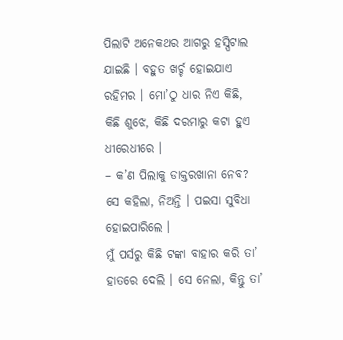ପିଲାଟି ଅନେକଥର ଆଗରୁ ହସ୍ପିଟାଲ ଯାଇଛି । ବହୁତ ଖର୍ଚ୍ଚ ହୋଇଯାଏ ରହିମର । ମୋ’ଠୁ ଧାର ନିଏ କିଛି, କିଛି ଶୁଝେ, କିଛି ଦରମାରୁ କଟା ହୁଏ ଧୀରେଧୀରେ ।
– କ’ଣ ପିଲାକୁ ଡାକ୍ତରଖାନା ନେବ?
ସେ କହିଲା, ନିଅନ୍ତି । ପଇସା ସୁବିଧା ହୋଇପାରିଲେ ।
ମୁଁ ପର୍ସରୁ କିଛି ଟଙ୍କା ବାହାର କରି ତା’ ହାତରେ ଦେଲି । ସେ ନେଲା, କିନ୍ତୁ ତା’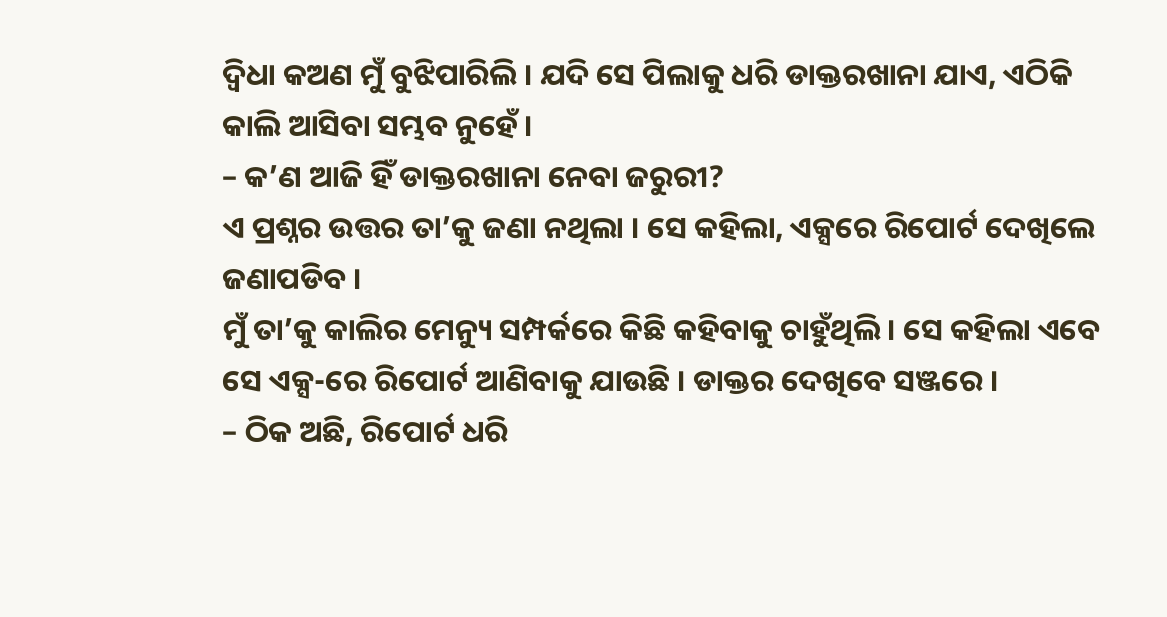ଦ୍ୱିଧା କଅଣ ମୁଁ ବୁଝିପାରିଲି । ଯଦି ସେ ପିଲାକୁ ଧରି ଡାକ୍ତରଖାନା ଯାଏ, ଏଠିକି କାଲି ଆସିବା ସମ୍ଭବ ନୁହେଁ ।
– କ’ଣ ଆଜି ହିଁ ଡାକ୍ତରଖାନା ନେବା ଜରୁରୀ?
ଏ ପ୍ରଶ୍ନର ଉତ୍ତର ତା’କୁ ଜଣା ନଥିଲା । ସେ କହିଲା, ଏକ୍ସରେ ରିପୋର୍ଟ ଦେଖିଲେ ଜଣାପଡିବ ।
ମୁଁ ତା’କୁ କାଲିର ମେନ୍ୟୁ ସମ୍ପର୍କରେ କିଛି କହିବାକୁ ଚାହୁଁଥିଲି । ସେ କହିଲା ଏବେ ସେ ଏକ୍ସ-ରେ ରିପୋର୍ଟ ଆଣିବାକୁ ଯାଉଛି । ଡାକ୍ତର ଦେଖିବେ ସଞ୍ଜରେ ।
– ଠିକ ଅଛି, ରିପୋର୍ଟ ଧରି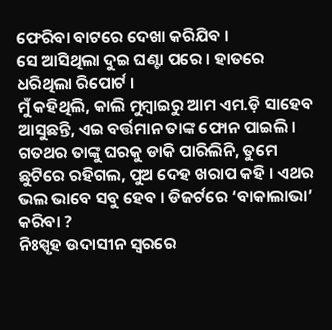ଫେରିବା ବାଟରେ ଦେଖା କରିଯିବ ।
ସେ ଆସିଥିଲା ଦୁଇ ଘଣ୍ଟା ପରେ । ହାତରେ ଧରିଥିଲା ରିପୋର୍ଟ ।
ମୁଁ କହିଥିଲି, କାଲି ମୁମ୍ବାଇରୁ ଆମ ଏମ.ଡ଼ି ସାହେବ ଆସୁଛନ୍ତି, ଏଇ ବର୍ତ୍ତମାନ ତାଙ୍କ ଫୋନ ପାଇଲି । ଗତଥର ତାଙ୍କୁ ଘରକୁ ଡାକି ପାରିଲିନି, ତୁମେ ଛୁଟିରେ ରହିଗଲ, ପୁଅ ଦେହ ଖରାପ କହି । ଏଥର ଭଲ ଭାବେ ସବୁ ହେବ । ଡିଜର୍ଟରେ ‘ବାକାଲାଭା’ କରିବା ?
ନିଃସ୍ପୃହ ଉଦାସୀନ ସ୍ୱରରେ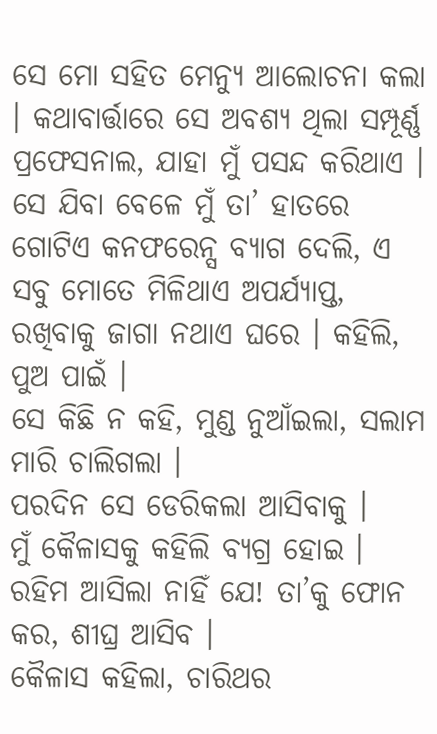ସେ ମୋ ସହିତ ମେନ୍ୟୁ ଆଲୋଚନା କଲା । କଥାବାର୍ତ୍ତାରେ ସେ ଅବଶ୍ୟ ଥିଲା ସମ୍ପୂର୍ଣ୍ଣ ପ୍ରଫେସନାଲ, ଯାହା ମୁଁ ପସନ୍ଦ କରିଥାଏ ।
ସେ ଯିବା ବେଳେ ମୁଁ ତା’ ହାତରେ ଗୋଟିଏ କନଫରେନ୍ସ ବ୍ୟାଗ ଦେଲି, ଏ ସବୁ ମୋତେ ମିଳିଥାଏ ଅପର୍ଯ୍ୟାପ୍ତ, ରଖିବାକୁ ଜାଗା ନଥାଏ ଘରେ । କହିଲି, ପୁଅ ପାଇଁ ।
ସେ କିଛି ନ କହି, ମୁଣ୍ଡ ନୁଆଁଇଲା, ସଲାମ ମାରି ଚାଲିଗଲା ।
ପରଦିନ ସେ ଡେରିକଲା ଆସିବାକୁ ।
ମୁଁ କୈଳାସକୁ କହିଲି ବ୍ୟଗ୍ର ହୋଇ । ରହିମ ଆସିଲା ନାହିଁ ଯେ! ତା’କୁ ଫୋନ କର, ଶୀଘ୍ର ଆସିବ ।
କୈଳାସ କହିଲା, ଚାରିଥର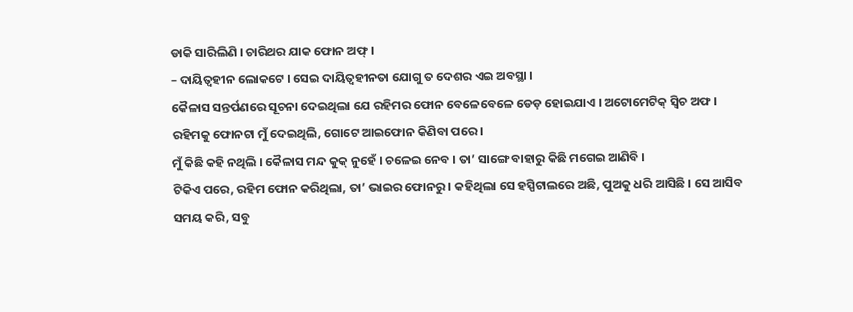ଡାକି ସାରିଲିଣି । ଚାରିଥର ଯାକ ଫୋନ ଅଫ୍ ।
– ଦାୟିତ୍ୱହୀନ ଲୋକଟେ । ସେଇ ଦାୟିତ୍ୱହୀନତା ଯୋଗୁ ତ ଦେଶର ଏଇ ଅବସ୍ଥା ।
କୈଳାସ ସନ୍ତର୍ପଣରେ ସୂଚନା ଦେଇଥିଲା ଯେ ରହିମର ଫୋନ ବେଳେବେଳେ ଡେଡ଼ ହୋଇଯାଏ । ଅଟୋମେଟିକ୍ ସ୍ୱିଚ ଅଫ ।
ରହିମକୁ ଫୋନଟା ମୁଁ ଦେଇଥିଲି, ଗୋଟେ ଆଇଫୋନ କିଣିବା ପରେ ।
ମୁଁ କିଛି କହି ନଥିଲି । କୈଳାସ ମନ୍ଦ କୁକ୍ ନୁହେଁ । ଚଳେଇ ନେବ । ତା’ ସାଙ୍ଗେ ବାହାରୁ କିଛି ମଗେଇ ଆଣିବି ।
ଟିକିଏ ପରେ, ରହିମ ଫୋନ କରିଥିଲା, ତା’ ଭାଇର ଫୋନରୁ । କହିଥିଲା ସେ ହସ୍ପିଟାଲରେ ଅଛି, ପୁଅକୁ ଧରି ଆସିଛି । ସେ ଆସିବ ସମୟ କରି, ସବୁ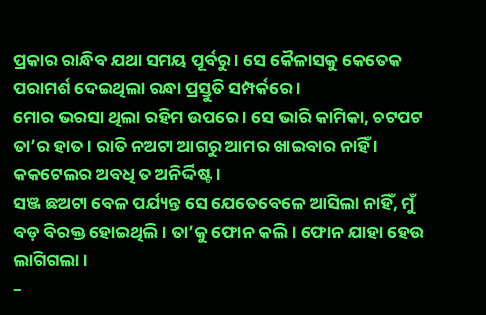ପ୍ରକାର ରାନ୍ଧିବ ଯଥା ସମୟ ପୂର୍ବରୁ । ସେ କୈଳାସକୁ କେତେକ ପରାମର୍ଶ ଦେଇଥିଲା ରନ୍ଧା ପ୍ରସ୍ତୁତି ସମ୍ପର୍କରେ ।
ମୋର ଭରସା ଥିଲା ରହିମ ଉପରେ । ସେ ଭାରି କାମିକା, ଚଟପଟ ତା’ର ହାତ । ରାତି ନଅଟା ଆଗରୁ ଆମର ଖାଇବାର ନାହିଁ । କକଟେଲର ଅବଧି ତ ଅନିର୍ଦ୍ଦିଷ୍ଟ ।
ସଞ୍ଜ ଛଅଟା ବେଳ ପର୍ଯ୍ୟନ୍ତ ସେ ଯେତେବେଳେ ଆସିଲା ନାହିଁ, ମୁଁ ବଡ଼ ବିରକ୍ତ ହୋଇଥିଲି । ତା’କୁ ଫୋନ କଲି । ଫୋନ ଯାହା ହେଉ ଲାଗିଗଲା ।
–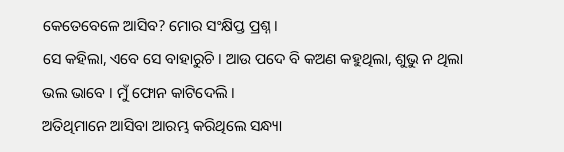କେତେବେଳେ ଆସିବ? ମୋର ସଂକ୍ଷିପ୍ତ ପ୍ରଶ୍ନ ।
ସେ କହିଲା, ଏବେ ସେ ବାହାରୁଚି । ଆଉ ପଦେ ବି କଅଣ କହୁଥିଲା, ଶୁଭୁ ନ ଥିଲା ଭଲ ଭାବେ । ମୁଁ ଫୋନ କାଟିଦେଲି ।
ଅତିଥିମାନେ ଆସିବା ଆରମ୍ଭ କରିଥିଲେ ସନ୍ଧ୍ୟା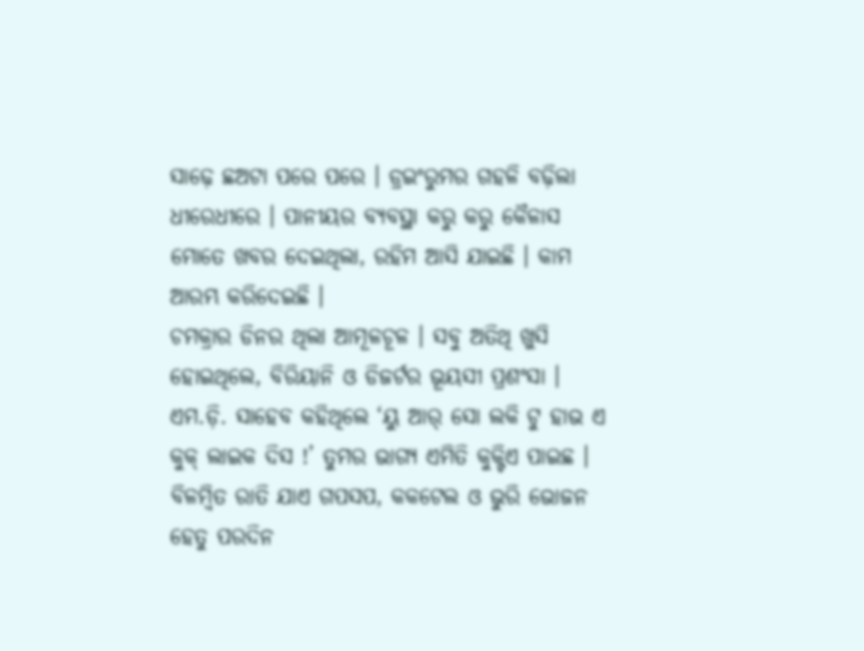ସାଢ଼େ ଛଅଟା ପରେ ପରେ । ଡ୍ରଇଂରୁମର ଗହଳି ବଢ଼ିଲା ଧୀରେଧୀରେ । ପାନୀୟର ବ୍ୟବସ୍ଥା କରୁ କରୁ କୈଳାସ ମୋତେ ଖବର ଦେଇଥିଲା, ରହିମ ଆସି ଯାଇଛି । କାମ ଆରମ୍ଭ କରିଦେଇଛି ।
ଚମକ୍ରାର ଡିନର ଥିଲା ଆମୂଳଚୂଳ । ସବୁ ଅତିଥି ଖୁସି ହୋଇଥିଲେ, ବିରିୟାନି ଓ ଡିଜର୍ଟର ଭୂୟସୀ ପ୍ରଶଂସା । ଏମ.ଡ଼ି. ସାହେବ କହିଥିଲେ ‘ୟୁ ଆର୍ ସୋ ଲକି ଟୁ ହାଭ ଏ କୁକ୍ ଲାଇକ ଦିସ !’ ତୁମର ଭାଗ୍ୟ ଏମିତି କୁକ୍ଟିଏ ପାଇଛ ।
ବିଳମ୍ବିତ ରାତି ଯାଏ ଗପସପ, କକଟେଲ ଓ ଭୁରି ଭୋଜନ ହେତୁ ପରଦିନ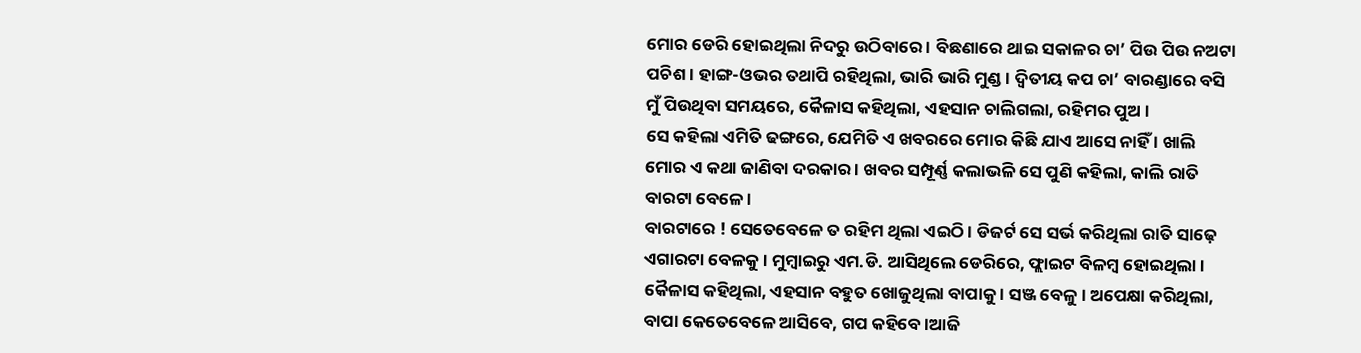ମୋର ଡେରି ହୋଇଥିଲା ନିଦରୁ ଉଠିବାରେ । ବିଛଣାରେ ଥାଇ ସକାଳର ଚା’ ପିଉ ପିଉ ନଅଟା ପଚିଶ । ହାଙ୍ଗ-ଓଭର ତଥାପି ରହିଥିଲା, ଭାରି ଭାରି ମୁଣ୍ଡ । ଦ୍ୱିତୀୟ କପ ଚା’ ବାରଣ୍ଡାରେ ବସି ମୁଁ ପିଉଥିବା ସମୟରେ, କୈଳାସ କହିଥିଲା, ଏହସାନ ଚାଲିଗଲା, ରହିମର ପୁଅ ।
ସେ କହିଲା ଏମିତି ଢଙ୍ଗରେ, ଯେମିତି ଏ ଖବରରେ ମୋର କିଛି ଯାଏ ଆସେ ନାହିଁ । ଖାଲି ମୋର ଏ କଥା ଜାଣିବା ଦରକାର । ଖବର ସମ୍ପୂର୍ଣ୍ଣ କଲାଭଳି ସେ ପୁଣି କହିଲା, କାଲି ରାତି ବାରଟା ବେଳେ ।
ବାରଟାରେ ! ସେତେବେଳେ ତ ରହିମ ଥିଲା ଏଇଠି । ଡିଜର୍ଟ ସେ ସର୍ଭ କରିଥିଲା ରାତି ସାଢ଼େ ଏଗାରଟା ବେଳକୁ । ମୁମ୍ବାଇରୁ ଏମ.ଡି. ଆସିଥିଲେ ଡେରିରେ, ଫ୍ଲାଇଟ ବିଳମ୍ବ ହୋଇଥିଲା ।
କୈଳାସ କହିଥିଲା, ଏହସାନ ବହୁତ ଖୋଜୁଥିଲା ବାପାକୁ । ସଞ୍ଜ ବେଳୁ । ଅପେକ୍ଷା କରିଥିଲା, ବାପା କେତେବେଳେ ଆସିବେ, ଗପ କହିବେ ।ଆଜି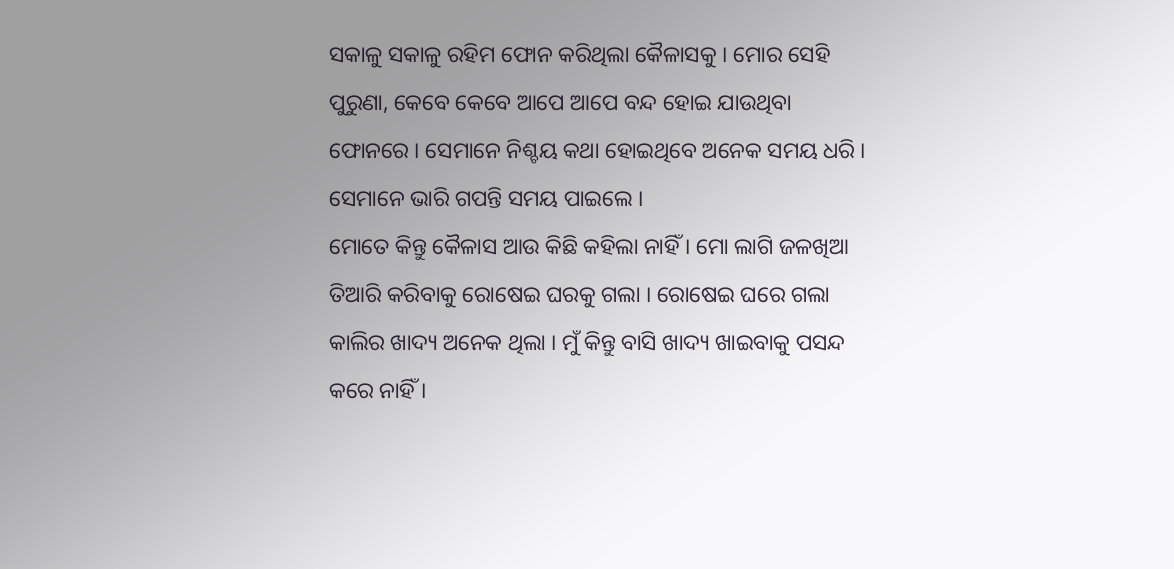ସକାଳୁ ସକାଳୁ ରହିମ ଫୋନ କରିଥିଲା କୈଳାସକୁ । ମୋର ସେହି ପୁରୁଣା, କେବେ କେବେ ଆପେ ଆପେ ବନ୍ଦ ହୋଇ ଯାଉଥିବା ଫୋନରେ । ସେମାନେ ନିଶ୍ଚୟ କଥା ହୋଇଥିବେ ଅନେକ ସମୟ ଧରି । ସେମାନେ ଭାରି ଗପନ୍ତି ସମୟ ପାଇଲେ ।
ମୋତେ କିନ୍ତୁ କୈଳାସ ଆଉ କିଛି କହିଲା ନାହିଁ । ମୋ ଲାଗି ଜଳଖିଆ ତିଆରି କରିବାକୁ ରୋଷେଇ ଘରକୁ ଗଲା । ରୋଷେଇ ଘରେ ଗଲା କାଲିର ଖାଦ୍ୟ ଅନେକ ଥିଲା । ମୁଁ କିନ୍ତୁ ବାସି ଖାଦ୍ୟ ଖାଇବାକୁ ପସନ୍ଦ କରେ ନାହିଁ ।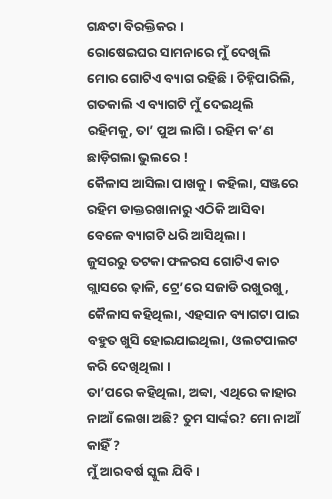ଗନ୍ଧଟା ବିରକ୍ତିକର ।
ରୋଷେଇଘର ସାମନାରେ ମୁଁ ଦେଖିଲି ମୋର ଗୋଟିଏ ବ୍ୟାଗ ରହିଛି । ଚିହ୍ନିପାରିଲି, ଗତକାଲି ଏ ବ୍ୟାଗଟି ମୁଁ ଦେଇଥିଲି ରହିମକୁ, ତା’ ପୁଅ ଲାଗି । ରହିମ କ’ଣ ଛାଡ଼ିଗଲା ଭୁଲରେ !
କୈଳାସ ଆସିଲା ପାଖକୁ । କହିଲା, ସଞ୍ଜରେ ରହିମ ଡାକ୍ତରଖାନାରୁ ଏଠିକି ଆସିବା ବେଳେ ବ୍ୟାଗଟି ଧରି ଆସିଥିଲା ।
ଜୁସରରୁ ତଟକା ଫଳରସ ଗୋଟିଏ କାଚ ଗ୍ଲାସରେ ଢ଼ାଳି, ଟ୍ରେ’ରେ ସଜାଡି ରଖୁରଖୁ, କୈଳାସ କହିଥିଲା, ଏହସାନ ବ୍ୟାଗଟା ପାଇ ବହୁତ ଖୁସି ହୋଇଯାଇଥିଲା, ଓଲଟପାଲଟ କରି ଦେଖିଥିଲା ।
ତା’ପରେ କହିଥିଲା, ଅବ୍ବା, ଏଥିରେ କାହାର ନାଆଁ ଲେଖା ଅଛି? ତୁମ ସାର୍ଙ୍କର? ମୋ ନାଆଁ କାହିଁ ?
ମୁଁ ଆରବର୍ଷ ସ୍କୁଲ ଯିବି ।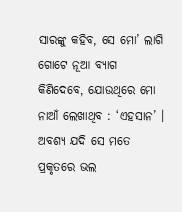ସାରଙ୍କୁ କହିବ, ସେ ମୋ’ ଲାଗି ଗୋଟେ ନୂଆ ବ୍ୟାଗ କିଣିଦେବେ, ଯୋଉଥିରେ ମୋ ନାଆଁ ଲେଖାଥିବ : ‘ଏହସାନ’ । ଅବଶ୍ୟ ଯଦି ସେ ମତେ ପ୍ରକୃତରେ ଭଲ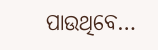ପାଉଥିବେ…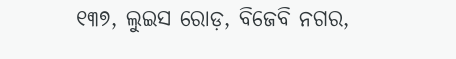୧୩୭, ଲୁଇସ ରୋଡ଼, ବିଜେବି ନଗର,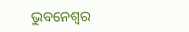ଭୁବନେଶ୍ୱର